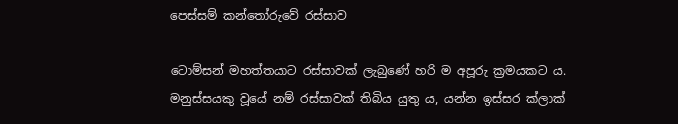පෙස්සම් කන්තෝරුවේ රස්සාව

ටොම්සන් මහත්තයාට රස්සාවක් ලැබුණේ හරි ම අපූරු ක්‍රමයකට ය. මනුස්සයකු වූයේ නම් රස්සාවක් තිබිය යුතු ය, යන්න ඉස්සර ක්ලාක්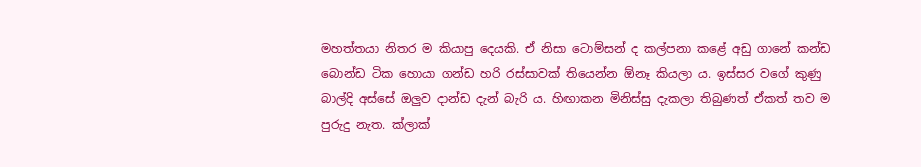මහත්තයා නිතර ම කියාපු දෙයකි. ඒ නිසා ටොම්සන් ද කල්පනා කළේ අඩු ගානේ කන්ඩ බොන්ඩ ටික හොයා ගන්ඩ හරි රස්සාවක් තියෙන්න ඕනෑ කියලා ය. ඉස්සර වගේ කුණු බාල්දි අස්සේ ඔලුව දාන්ඩ දැන් බැරි ය. හිඟාකන මිනිස්සු දැකලා තිබුණත් ඒකත් තව ම පුරුදු නැත. ක්ලාක්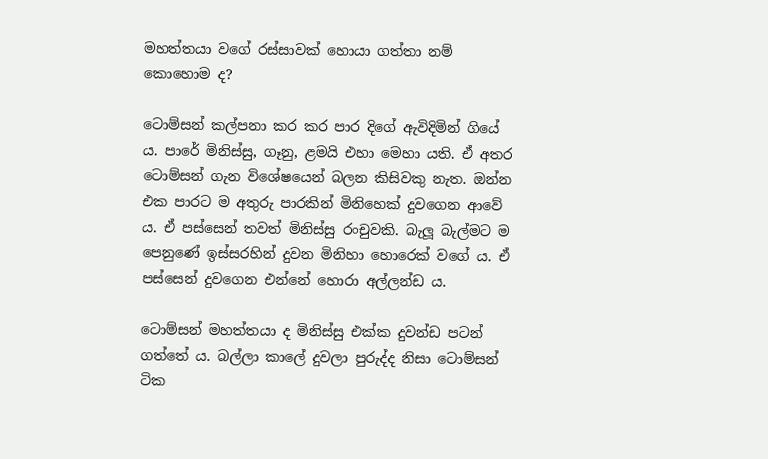මහත්තයා වගේ රස්සාවක් හොයා ගත්තා නම් කොහොම ද?

ටොම්සන් කල්පනා කර කර පාර දිගේ ඇවිදිමින් ගියේ ය. පාරේ මිනිස්සු, ගෑනු, ළමයි එහා මෙහා යති. ඒ අතර ටොම්සන් ගැන විශේෂයෙන් බලන කිසිවකු නැත. ඔන්න එක පාරට ම අතුරු පාරකින් මිනිහෙක් දුවගෙන ආවේ ය. ඒ පස්සෙන් තවත් මිනිස්සු රංචුවකි. බැලූ බැල්මට ම පෙනුණේ ඉස්සරහින් දුවන මිනිහා හොරෙක් වගේ ය. ඒ පස්සෙන් දුවගෙන එන්නේ හොරා අල්ලන්ඩ ය.

ටොම්සන් මහත්තයා ද මිනිස්සු එක්ක දුවන්ඩ පටන් ගත්තේ ය. බල්ලා කාලේ දුවලා පුරුද්ද නිසා ටොම්සන් ටික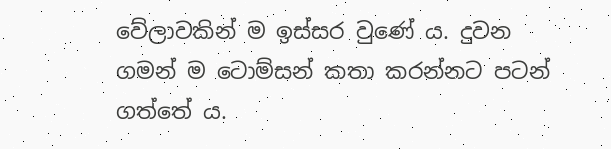වේලාවකින් ම ඉස්සර වුණේ ය. දුවන ගමන් ම ටොම්සන් කතා කරන්නට පටන් ගත්තේ ය.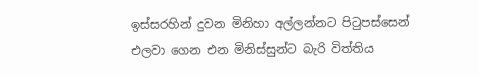ඉස්සරහින් දුවන මිනිහා අල්ලන්නට පිටුපස්සෙන් එලවා ගෙන එන මිනිස්සුන්ට බැරි විත්තිය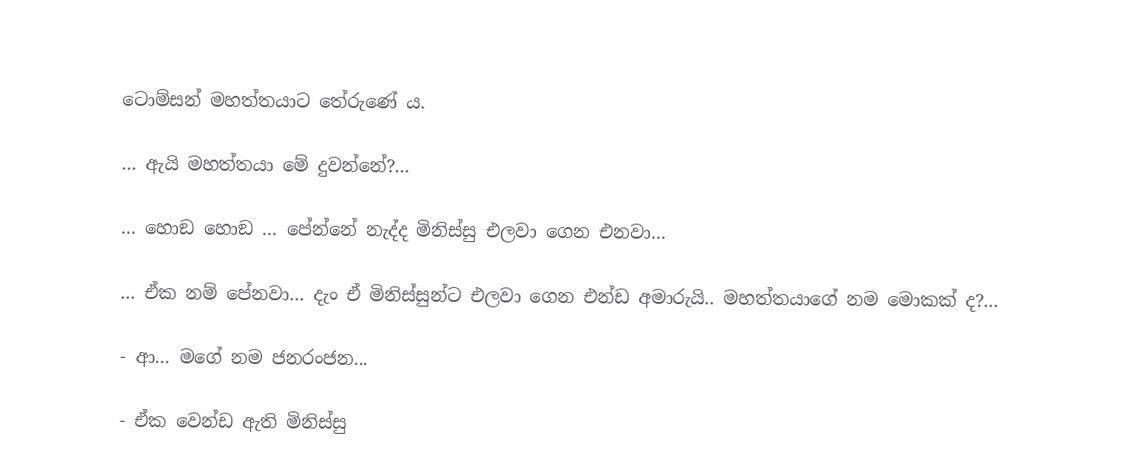ටොම්සන් මහත්තයාට තේරුණේ ය.

... ඇයි මහත්තයා මේ දුවන්නේ?...

... හොඞ හොඞ ... පේන්නේ නැද්ද මිනිස්සු එලවා ගෙන එනවා...

... ඒක නම් පේනවා... දැං ඒ මිනිස්සුන්ට එලවා ගෙන එන්ඩ අමාරුයි.. මහත්තයාගේ නම මොකක් ද?...

- ආ... මගේ නම ජනරංජන...

- ඒක වෙන්ඩ ඇති මිනිස්සු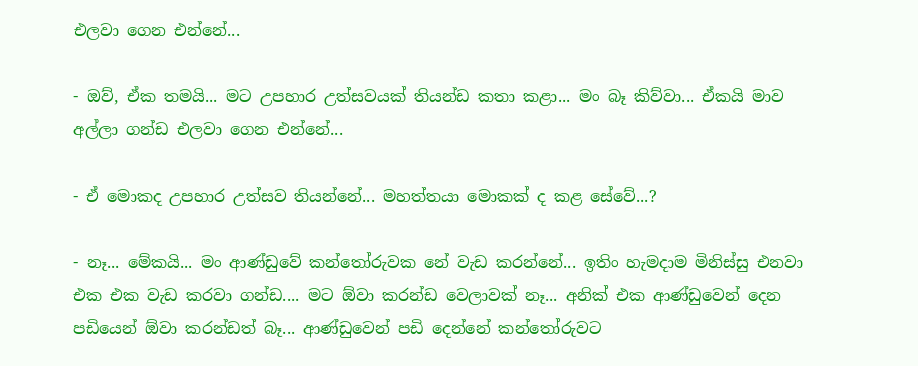එලවා ගෙන එන්නේ...

- ඔව්, ඒක තමයි... මට උපහාර උත්සවයක් තියන්ඩ කතා කළා... මං බෑ කිව්වා... ඒකයි මාව අල්ලා ගන්ඩ එලවා ගෙන එන්නේ...

- ඒ මොකද උපහාර උත්සව තියන්නේ... මහත්තයා මොකක් ද කළ සේවේ...?

- නෑ... මේකයි... මං ආණ්ඩුවේ කන්තෝරුවක නේ වැඩ කරන්නේ... ඉතිං හැමදාම මිනිස්සු එනවා එක එක වැඩ කරවා ගන්ඩ.... මට ඕවා කරන්ඩ වෙලාවක් නෑ... අනික් එක ආණ්ඩුවෙන් දෙන පඩියෙන් ඕවා කරන්ඩත් බෑ... ආණ්ඩුවෙන් පඩි දෙන්නේ කන්තෝරුවට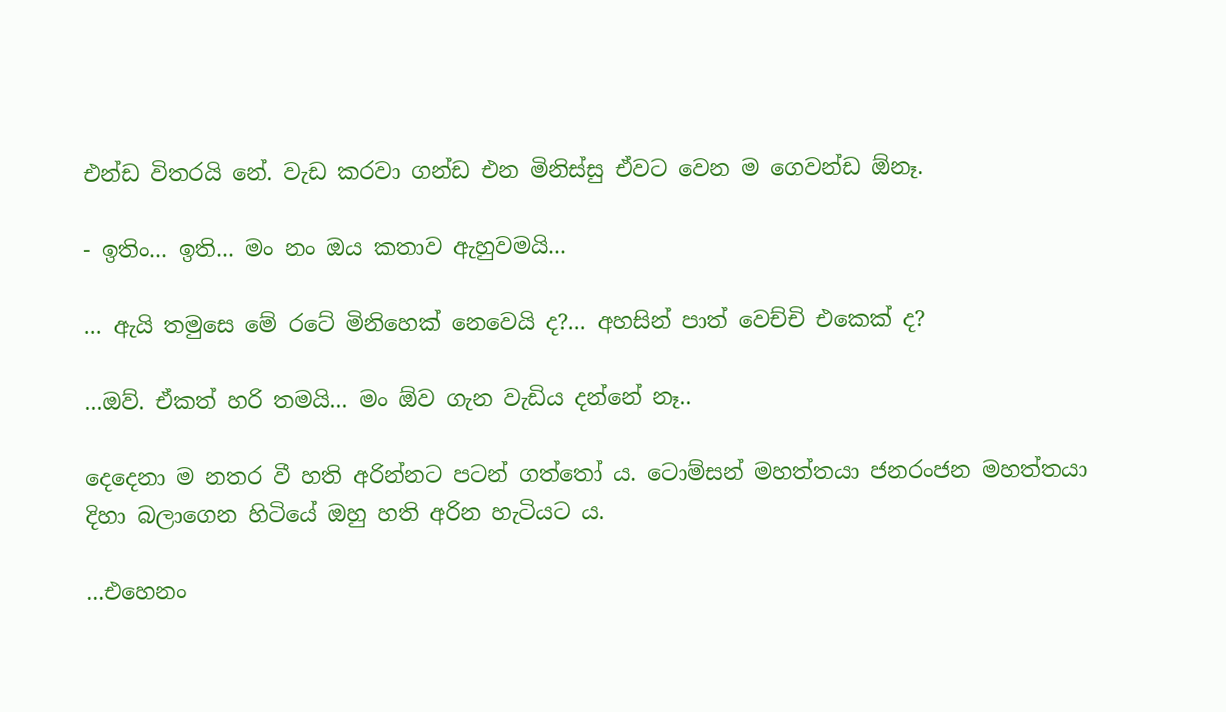එන්ඩ විතරයි නේ. වැඩ කරවා ගන්ඩ එන මිනිස්සු ඒවට වෙන ම ගෙවන්ඩ ඕනෑ.

- ඉතිං... ඉති... මං නං ඔය කතාව ඇහුවමයි...

... ඇයි තමුසෙ මේ රටේ මිනිහෙක් නෙවෙයි ද?... අහසින් පාත් වෙච්චි එකෙක් ද?

...ඔව්. ඒකත් හරි තමයි... මං ඕව ගැන වැඩිය දන්නේ නෑ..

දෙදෙනා ම නතර වී හති අරින්නට පටන් ගත්තෝ ය. ටොම්සන් මහත්තයා ජනරංජන මහත්තයා දිහා බලාගෙන හිටියේ ඔහු හති අරින හැටියට ය.

...එහෙනං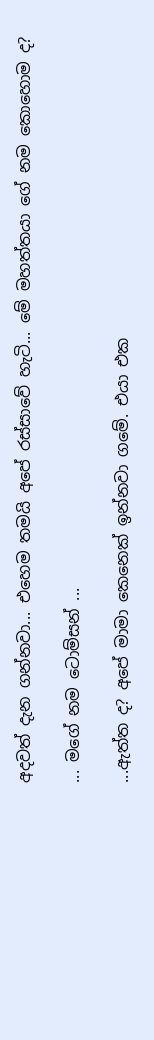අදවත් දැන ගන්නවා... එහෙම තමයි අපේ රස්සාවේ හැටි... මේ මහත්තයා ගේ නම කොහොම ද?

... මගේ නම ටොම්සන් ...

...ඇත්ත ද? අපේ මාමා කෙනෙක් ඉන්නවා ගමේ. එයා එක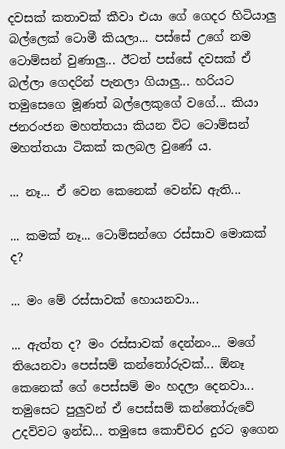දවසක් කතාවක් කීවා එයා ගේ ගෙදර හිටියාලු බල්ලෙක් ටොමී කියලා... පස්සේ උගේ නම ටොම්සන් වුණාලු... ඊටත් පස්සේ දවසක් ඒ බල්ලා ගෙදරින් පැනලා ගියාලු... හරියට තමුසෙගෙ මූණත් බල්ලෙකුගේ වගේ... කියා ජනරංජන මහත්තයා කියන විට ටොම්සන් මහත්තයා ටිකක් කලබල වුණේ ය.

... නෑ... ඒ වෙන කෙනෙක් වෙන්ඩ ඇති...

... කමක් නෑ... ටොම්සන්ගෙ රස්සාව මොකක් ද?

... මං මේ රස්සාවක් හොයනවා...

... ඇත්ත ද? මං රස්සාවක් දෙන්නං... මගේ තියෙනවා පෙස්සම් කන්තෝරුවක්... ඕනෑ කෙනෙක් ගේ පෙස්සම් මං හදලා දෙනවා... තමුසෙට පුලුවන් ඒ පෙස්සම් කන්තෝරුවේ උදව්වට ඉන්ඩ... තමුසෙ කොච්චර දුරට ඉගෙන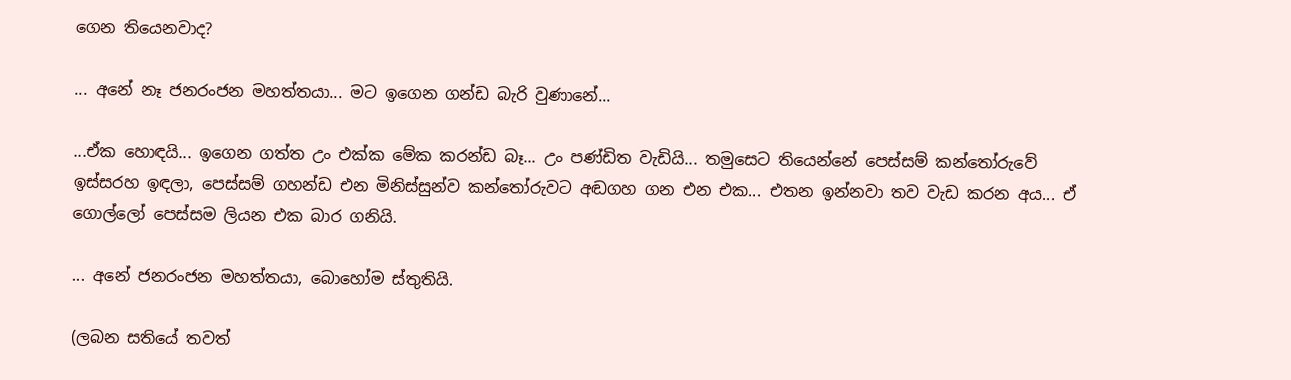ගෙන තියෙනවාද?

... අනේ නෑ ජනරංජන මහත්තයා... මට ඉගෙන ගන්ඩ බැරි වුණානේ...

...ඒක හොඳයි... ඉගෙන ගත්ත උං එක්ක මේක කරන්ඩ බෑ... උං පණ්ඩිත වැඩියි... තමුසෙට තියෙන්නේ පෙස්සම් කන්තෝරුවේ ඉස්සරහ ඉඳලා, පෙස්සම් ගහන්ඩ එන මිනිස්සුන්ව කන්තෝරුවට අඬගහ ගන එන එක... එතන ඉන්නවා තව වැඩ කරන අය... ඒ ගොල්ලෝ පෙස්සම ලියන එක බාර ගනියි.

... අනේ ජනරංජන මහත්තයා, බොහෝම ස්තුතියි.

(ලබන සතියේ තවත්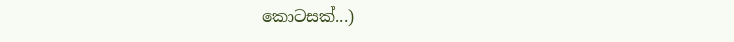කොටසක්...)